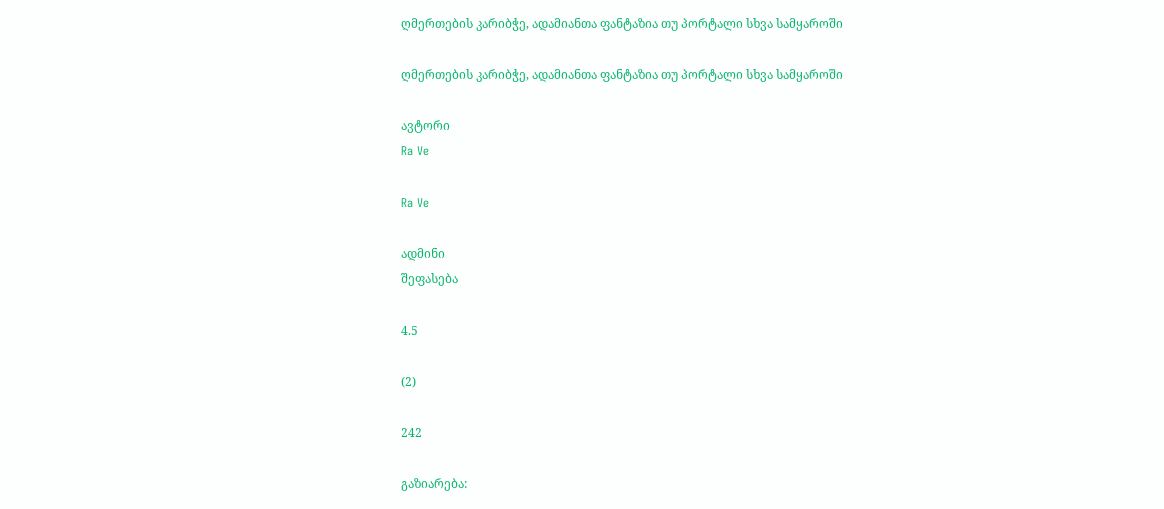ღმერთების კარიბჭე, ადამიანთა ფანტაზია თუ პორტალი სხვა სამყაროში

ღმერთების კარიბჭე, ადამიანთა ფანტაზია თუ პორტალი სხვა სამყაროში

ავტორი
Ra Ve

Ra Ve

ადმინი
შეფასება

4.5

(2)

242

გაზიარება: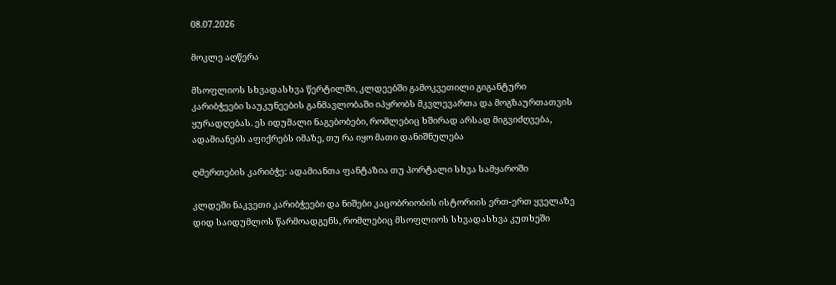08.07.2026

მოკლე აღწერა

მსოფლიოს სხვადასხვა წერტილში, კლდეებში გამოკვეთილი გიგანტური კარიბჭეები საუკუნეების განმავლობაში იპყრობს მკვლევართა და მოგზაურთათვის ყურადღებას. ეს იდუმალი ნაგებობები, რომლებიც ხშირად არსად მიგვიძღვება, ადამიანებს აფიქრებს იმაზე, თუ რა იყო მათი დანიშნულება

ღმერთების კარიბჭე: ადამიანთა ფანტაზია თუ პორტალი სხვა სამყაროში

კლდეში ნაკვეთი კარიბჭეები და ნიშები კაცობრიობის ისტორიის ერთ-ერთ ყველაზე დიდ საიდუმლოს წარმოადგენს, რომლებიც მსოფლიოს სხვადასხვა კუთხეში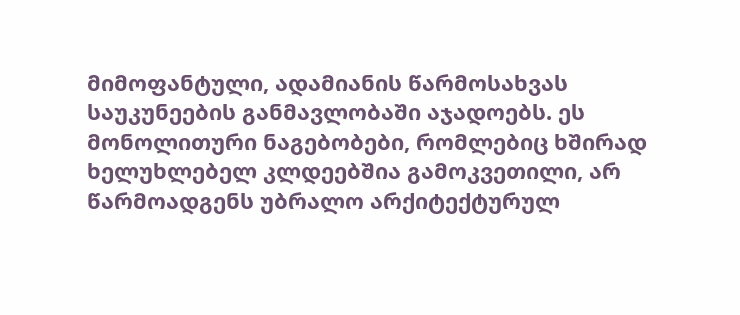მიმოფანტული, ადამიანის წარმოსახვას საუკუნეების განმავლობაში აჯადოებს. ეს მონოლითური ნაგებობები, რომლებიც ხშირად ხელუხლებელ კლდეებშია გამოკვეთილი, არ წარმოადგენს უბრალო არქიტექტურულ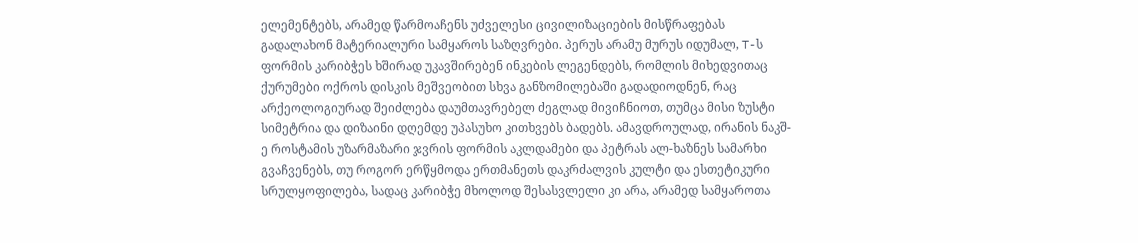ელემენტებს, არამედ წარმოაჩენს უძველესი ცივილიზაციების მისწრაფებას გადალახონ მატერიალური სამყაროს საზღვრები. პერუს არამუ მურუს იდუმალ, T-ს ფორმის კარიბჭეს ხშირად უკავშირებენ ინკების ლეგენდებს, რომლის მიხედვითაც ქურუმები ოქროს დისკის მეშვეობით სხვა განზომილებაში გადადიოდნენ, რაც არქეოლოგიურად შეიძლება დაუმთავრებელ ძეგლად მივიჩნიოთ, თუმცა მისი ზუსტი სიმეტრია და დიზაინი დღემდე უპასუხო კითხვებს ბადებს. ამავდროულად, ირანის ნაკშ-ე როსტამის უზარმაზარი ჯვრის ფორმის აკლდამები და პეტრას ალ-ხაზნეს სამარხი გვაჩვენებს, თუ როგორ ერწყმოდა ერთმანეთს დაკრძალვის კულტი და ესთეტიკური სრულყოფილება, სადაც კარიბჭე მხოლოდ შესასვლელი კი არა, არამედ სამყაროთა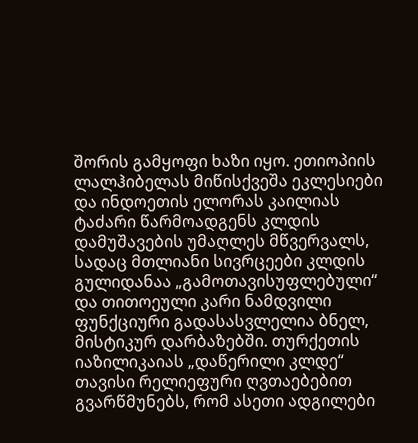შორის გამყოფი ხაზი იყო. ეთიოპიის ლალჰიბელას მიწისქვეშა ეკლესიები და ინდოეთის ელორას კაილიას ტაძარი წარმოადგენს კლდის დამუშავების უმაღლეს მწვერვალს, სადაც მთლიანი სივრცეები კლდის გულიდანაა „გამოთავისუფლებული“ და თითოეული კარი ნამდვილი ფუნქციური გადასასვლელია ბნელ, მისტიკურ დარბაზებში. თურქეთის იაზილიკაიას „დაწერილი კლდე“ თავისი რელიეფური ღვთაებებით გვარწმუნებს, რომ ასეთი ადგილები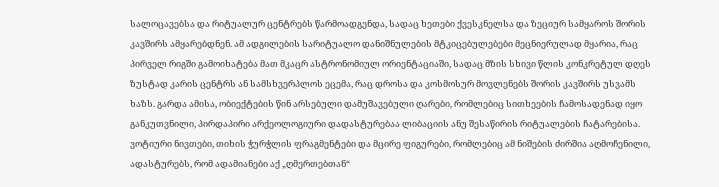სალოცავებსა და რიტუალურ ცენტრებს წარმოადგენდა, სადაც ხეთები ქვესკნელსა და ზეციურ სამყაროს შორის კავშირს ამყარებდნენ. ამ ადგილების სარიტუალო დანიშნულების მტკიცებულებები მეცნიერულად მყარია, რაც პირველ რიგში გამოიხატება მათ მკაცრ ასტრონომიულ ორიენტაციაში, სადაც მზის სხივი წლის კონკრეტულ დღეს ზუსტად კარის ცენტრს ან სამსხვერპლოს ეცემა, რაც დროსა და კოსმოსურ მოვლენებს შორის კავშირს უსვამს ხაზს. გარდა ამისა, ობიექტების წინ არსებული დამუშავებული ღარები, რომლებიც სითხეების ჩამოსადენად იყო განკუთვნილი, პირდაპირი არქეოლოგიური დადასტურებაა ლიბაციის ანუ შესაწირის რიტუალების ჩატარებისა. ვოტიური ნივთები, თიხის ჭურჭლის ფრაგმენტები და მცირე ფიგურები, რომლებიც ამ ნიშების ძირშია აღმოჩენილი, ადასტურებს, რომ ადამიანები აქ „ღმერთებთან“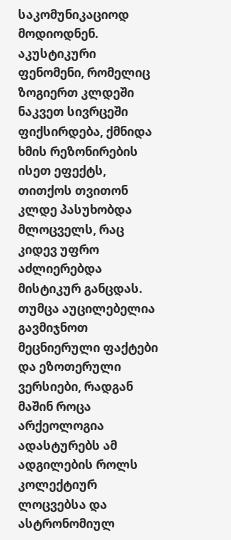საკომუნიკაციოდ მოდიოდნენ. აკუსტიკური ფენომენი, რომელიც ზოგიერთ კლდეში ნაკვეთ სივრცეში ფიქსირდება, ქმნიდა ხმის რეზონირების ისეთ ეფექტს, თითქოს თვითონ კლდე პასუხობდა მლოცველს, რაც კიდევ უფრო აძლიერებდა მისტიკურ განცდას. თუმცა აუცილებელია გავმიჯნოთ მეცნიერული ფაქტები და ეზოთერული ვერსიები, რადგან მაშინ როცა არქეოლოგია ადასტურებს ამ ადგილების როლს კოლექტიურ ლოცვებსა და ასტრონომიულ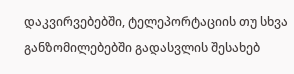დაკვირვებებში, ტელეპორტაციის თუ სხვა განზომილებებში გადასვლის შესახებ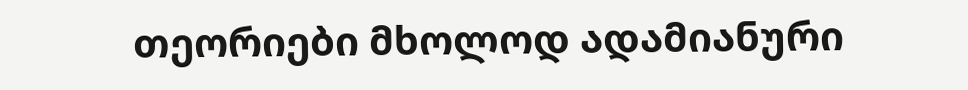თეორიები მხოლოდ ადამიანური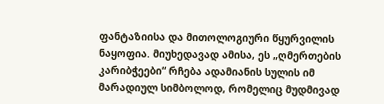ფანტაზიისა და მითოლოგიური წყურვილის ნაყოფია. მიუხედავად ამისა, ეს „ღმერთების კარიბჭეები“ რჩება ადამიანის სულის იმ მარადიულ სიმბოლოდ, რომელიც მუდმივად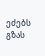ეძებს გზას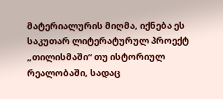მატერიალურის მიღმა, იქნება ეს საკუთარ ლიტერატურულ პროექტ „თილისმაში“ თუ ისტორიულ რეალობაში, სადაც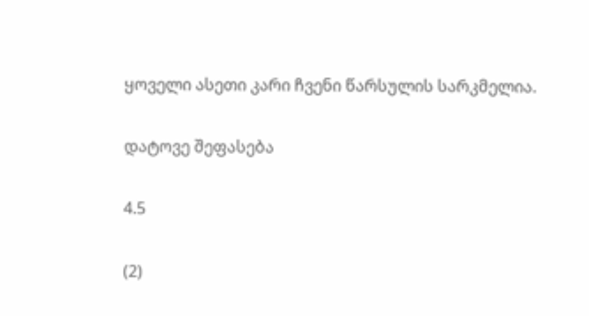ყოველი ასეთი კარი ჩვენი წარსულის სარკმელია.

დატოვე შეფასება

4.5

(2)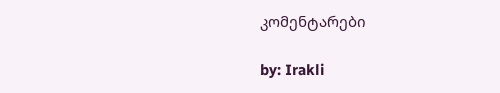კომენტარები

by: Irakli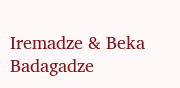Iremadze & Beka Badagadze